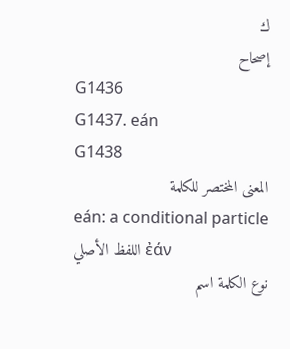ك
إصحاح
G1436
G1437. eán
G1438
المعنى المختصر للكلمة
eán: a conditional particle
اللفظ الأصلي ἐάν
نوع الكلمة اسم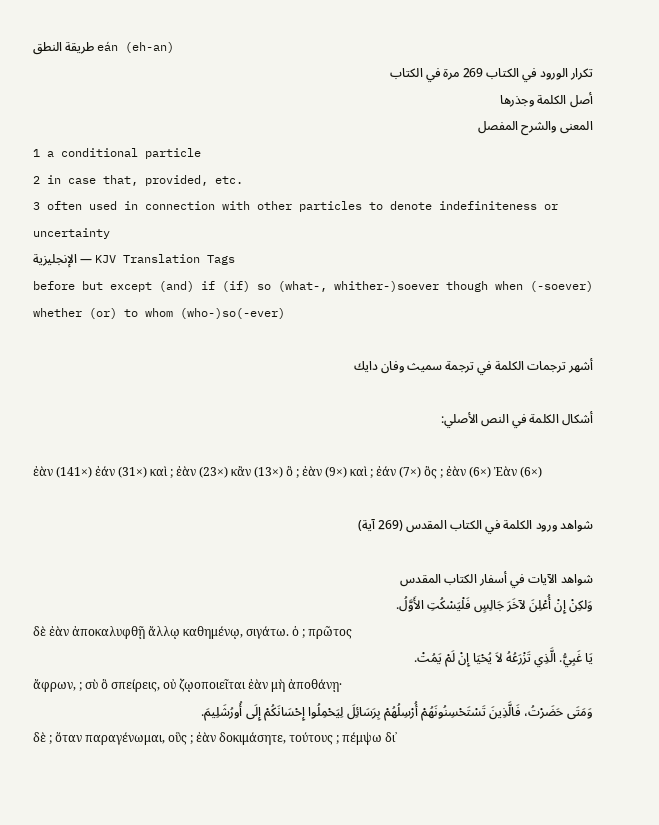طريقة النطق eán (eh-an)
تكرار الورود في الكتاب 269 مرة في الكتاب
أصل الكلمة وجذرها
المعنى والشرح المفصل
1 a conditional particle
2 in case that, provided, etc.
3 often used in connection with other particles to denote indefiniteness or uncertainty
الإنجليزية — KJV Translation Tags
before but except (and) if (if) so (what-, whither-)soever though when (-soever) whether (or) to whom (who-)so(-ever)

أشهر ترجمات الكلمة في ترجمة سميث وفان دايك

أشكال الكلمة في النص الأصلي:

ἐὰν (141×) ἐάν (31×) καὶ ; ἐὰν (23×) κἂν (13×) ὃ ; ἐὰν (9×) καὶ ; ἐάν (7×) ὃς ; ἐὰν (6×) Ἐὰν (6×)

شواهد ورود الكلمة في الكتاب المقدس (269 آية)

شواهد الآيات في أسفار الكتاب المقدس
وَلكِنْ إِنْ أُعْلِنَ لآخَرَ جَالِسٍ فَلْيَسْكُتِ الأَوَّلُ.
δὲ ἐὰν ἀποκαλυφθῇ ἄλλῳ καθημένῳ, σιγάτω. ὁ ; πρῶτος
يَا غَبِيُّ. الَّذِي تَزْرَعُهُ لاَ يُحْيَا إِنْ لَمْ يَمُتْ.
ἄφρων, ; σὺ ὃ σπείρεις, οὐ ζῳοποιεῖται ἐὰν μὴ ἀποθάνῃ·
وَمَتَى حَضَرْتُ، فَالَّذِينَ تَسْتَحْسِنُونَهُمْ أُرْسِلُهُمْ بِرَسَائِلَ لِيَحْمِلُوا إِحْسَانَكُمْ إِلَى أُورُشَلِيمَ.
δὲ ; ὅταν παραγένωμαι, οὓς ; ἐὰν δοκιμάσητε, τούτους ; πέμψω δι᾽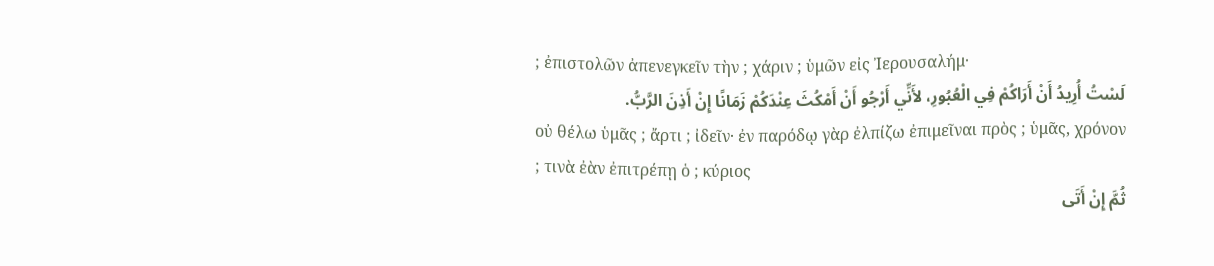; ἐπιστολῶν ἀπενεγκεῖν τὴν ; χάριν ; ὑμῶν εἰς Ἰερουσαλήμ·
لَسْتُ أُرِيدُ أَنْ أَرَاكُمْ فِي الْعُبُورِ، لأَنِّي أَرْجُو أَنْ أَمْكُثَ عِنْدَكُمْ زَمَانًا إِنْ أَذِنَ الرَّبُّ.
οὐ θέλω ὑμᾶς ; ἄρτι ; ἰδεῖν· ἐν παρόδῳ γὰρ ἐλπίζω ἐπιμεῖναι πρὸς ; ὑμᾶς, χρόνον ; τινὰ ἐὰν ἐπιτρέπῃ ὁ ; κύριος
ثُمَّ إِنْ أَتَى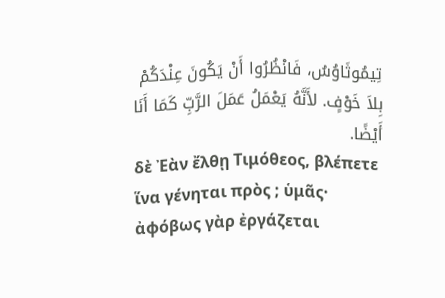تِيمُوثَاوُسُ، فَانْظُرُوا أَنْ يَكُونَ عِنْدَكُمْ بِلاَ خَوْفٍ. لأَنَّهُ يَعْمَلُ عَمَلَ الرَّبِّ كَمَا أَنَا أَيْضًا.
δὲ Ἐὰν ἔλθῃ Τιμόθεος, βλέπετε ἵνα γένηται πρὸς ; ὑμᾶς· ἀφόβως γὰρ ἐργάζεται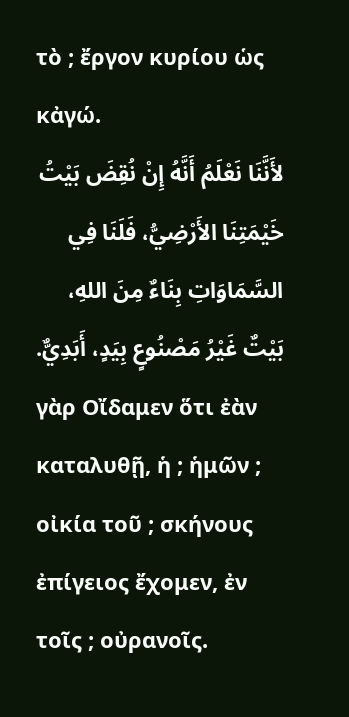τὸ ; ἔργον κυρίου ὡς κἀγώ.
لأَنَّنَا نَعْلَمُ أَنَّهُ إِنْ نُقِضَ بَيْتُ خَيْمَتِنَا الأَرْضِيُّ، فَلَنَا فِي السَّمَاوَاتِ بِنَاءٌ مِنَ اللهِ، بَيْتٌ غَيْرُ مَصْنُوعٍ بِيَدٍ، أَبَدِيٌّ.
γὰρ Οἴδαμεν ὅτι ἐὰν καταλυθῇ, ἡ ; ἡμῶν ; οἰκία τοῦ ; σκήνους ἐπίγειος ἔχομεν, ἐν τοῖς ; οὐρανοῖς.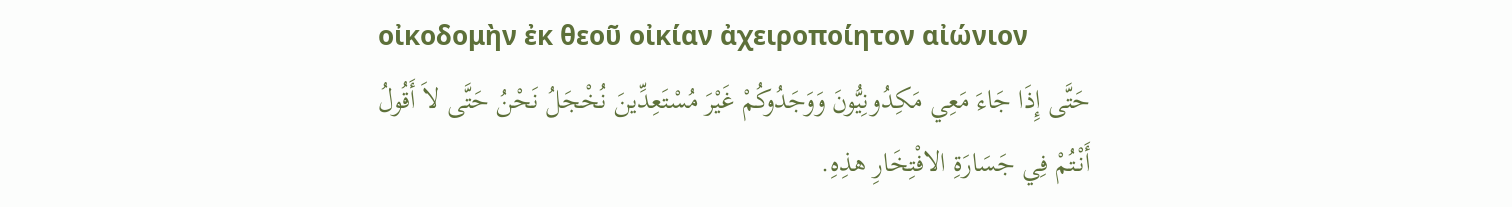οἰκοδομὴν ἐκ θεοῦ οἰκίαν ἀχειροποίητον αἰώνιον
حَتَّى إِذَا جَاءَ مَعِي مَكِدُونِيُّونَ وَوَجَدُوكُمْ غَيْرَ مُسْتَعِدِّينَ نُخْجَلُ نَحْنُ حَتَّى لاَ أَقُولُ أَنْتُمْ فِي جَسَارَةِ الافْتِخَارِ هذِهِ.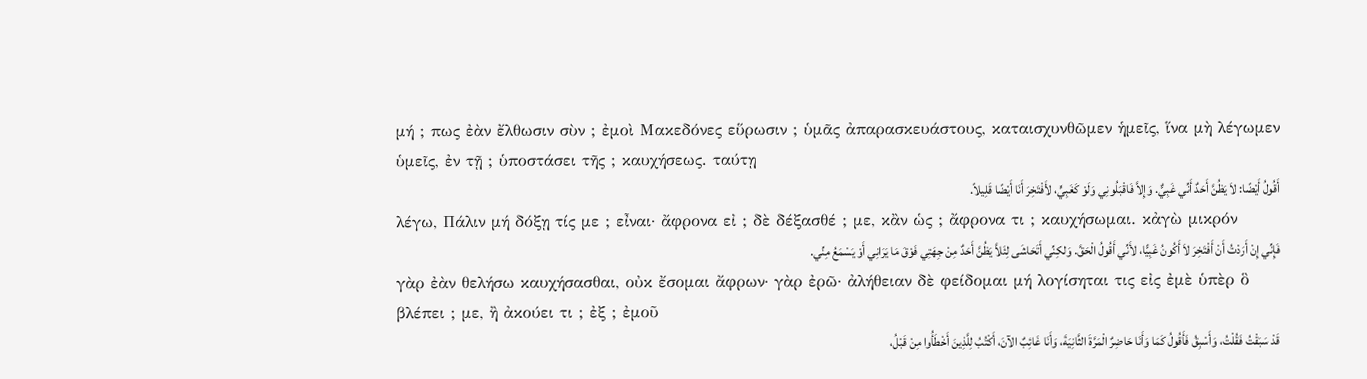μή ; πως ἐὰν ἔλθωσιν σὺν ; ἐμοὶ Μακεδόνες εὕρωσιν ; ὑμᾶς ἀπαρασκευάστους, καταισχυνθῶμεν ἡμεῖς, ἵνα μὴ λέγωμεν ὑμεῖς, ἐν τῇ ; ὑποστάσει τῆς ; καυχήσεως. ταύτῃ
أَقُولُ أَيْضًا: لاَ يَظُنَّ أَحَدٌ أَنِّي غَبِيٌّ. وَإِلاَّ فَاقْبَلُونِي وَلَوْ كَغَبِيٍّ، لأَفْتَخِرَ أَنَا أَيْضًا قَلِيلاً.
λέγω, Πάλιν μή δόξῃ τίς με ; εἶναι· ἄφρονα εἰ ; δὲ δέξασθέ ; με, κἂν ὡς ; ἄφρονα τι ; καυχήσωμαι. κἀγὼ μικρόν
فَإِنِّي إِنْ أَرَدْتُ أَنْ أَفْتَخِرَ لاَ أَكُونُ غَبِيًّا، لأَنِّي أَقُولُ الْحَقَّ. وَلكِنِّي أَتَحَاشَى لِئَلاَّ يَظُنَّ أَحَدٌ مِنْ جِهَتِي فَوْقَ مَا يَرَانِي أَوْ يَسْمَعُ مِنِّي.
γὰρ ἐὰν θελήσω καυχήσασθαι, οὐκ ἔσομαι ἄφρων· γὰρ ἐρῶ· ἀλήθειαν δὲ φείδομαι μή λογίσηται τις εἰς ἐμὲ ὑπὲρ ὃ βλέπει ; με, ἢ ἀκούει τι ; ἐξ ; ἐμοῦ
قَدْ سَبَقْتُ فَقُلْتُ، وَأَسْبِقُ فَأَقُولُ كَمَا وَأَنَا حَاضِرٌ الْمَرَّةَ الثَّانِيَةَ، وَأَنَا غَائِبٌ الآنَ، أَكْتُبُ لِلَّذِينَ أَخْطَأُوا مِنْ قَبْلُ،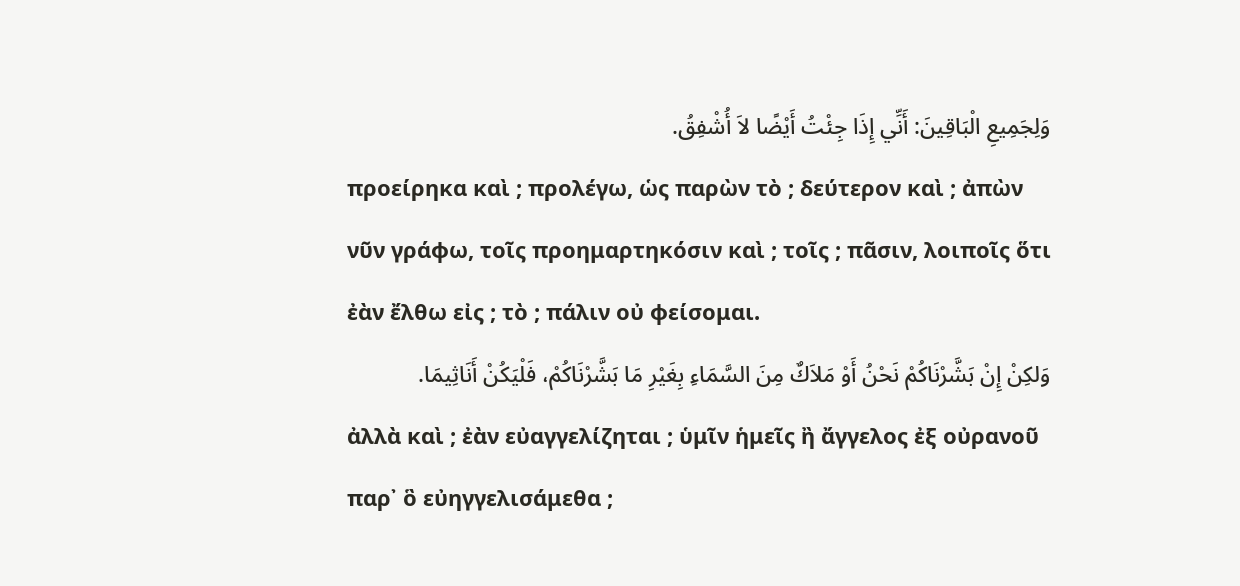وَلِجَمِيعِ الْبَاقِينَ: أَنِّي إِذَا جِئْتُ أَيْضًا لاَ أُشْفِقُ.
προείρηκα καὶ ; προλέγω, ὡς παρὼν τὸ ; δεύτερον καὶ ; ἀπὼν νῦν γράφω, τοῖς προημαρτηκόσιν καὶ ; τοῖς ; πᾶσιν, λοιποῖς ὅτι ἐὰν ἔλθω εἰς ; τὸ ; πάλιν οὐ φείσομαι.
وَلكِنْ إِنْ بَشَّرْنَاكُمْ نَحْنُ أَوْ مَلاَكٌ مِنَ السَّمَاءِ بِغَيْرِ مَا بَشَّرْنَاكُمْ، فَلْيَكُنْ أَنَاثِيمَا.
ἀλλὰ καὶ ; ἐὰν εὐαγγελίζηται ; ὑμῖν ἡμεῖς ἢ ἄγγελος ἐξ οὐρανοῦ παρ᾽ ὃ εὐηγγελισάμεθα ;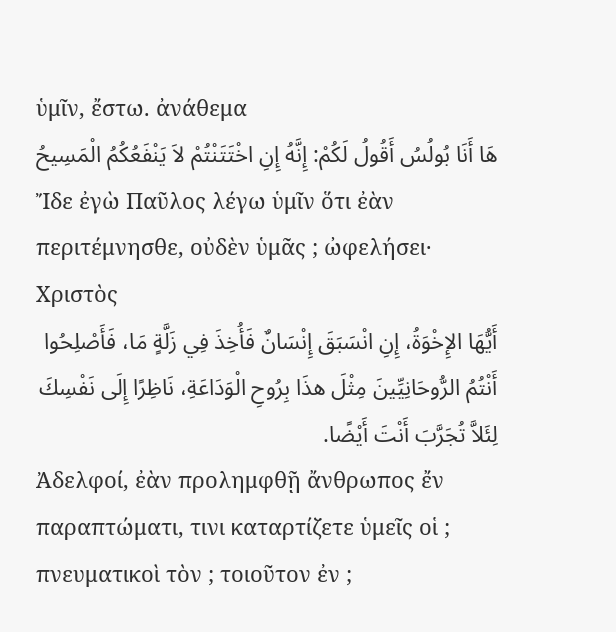ὑμῖν, ἔστω. ἀνάθεμα
هَا أَنَا بُولُسُ أَقُولُ لَكُمْ: إِنَّهُ إِنِ اخْتَتَنْتُمْ لاَ يَنْفَعُكُمُ الْمَسِيحُ
Ἴδε ἐγὼ Παῦλος λέγω ὑμῖν ὅτι ἐὰν περιτέμνησθε, οὐδὲν ὑμᾶς ; ὠφελήσει· Χριστὸς
أَيُّهَا الإِخْوَةُ، إِنِ انْسَبَقَ إِنْسَانٌ فَأُخِذَ فِي زَلَّةٍ مَا، فَأَصْلِحُوا أَنْتُمُ الرُّوحَانِيِّينَ مِثْلَ هذَا بِرُوحِ الْوَدَاعَةِ، نَاظِرًا إِلَى نَفْسِكَ لِئَلاَّ تُجَرَّبَ أَنْتَ أَيْضًا.
Ἀδελφοί, ἐὰν προλημφθῇ ἄνθρωπος ἔν παραπτώματι, τινι καταρτίζετε ὑμεῖς οἱ ; πνευματικοὶ τὸν ; τοιοῦτον ἐν ;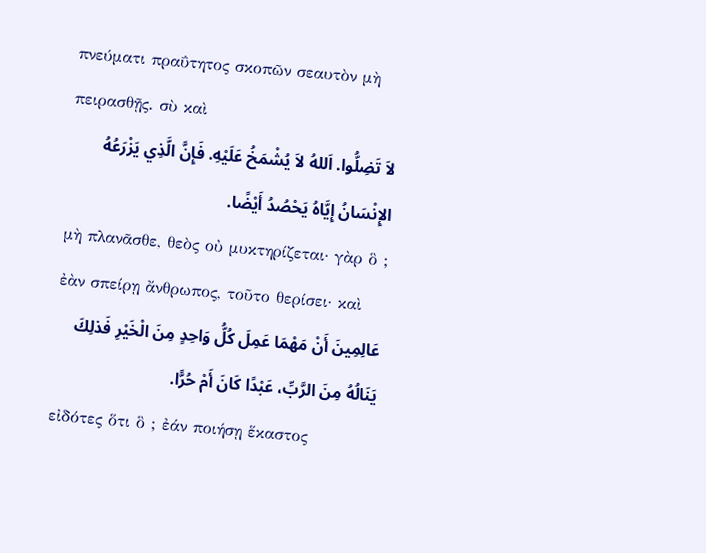πνεύματι πραΰτητος σκοπῶν σεαυτὸν μὴ πειρασθῇς. σὺ καὶ
لاَ تَضِلُّوا. اَللهُ لاَ يُشْمَخُ عَلَيْهِ. فَإِنَّ الَّذِي يَزْرَعُهُ الإِنْسَانُ إِيَّاهُ يَحْصُدُ أَيْضًا.
μὴ πλανᾶσθε, θεὸς οὐ μυκτηρίζεται· γὰρ ὃ ; ἐὰν σπείρῃ ἄνθρωπος, τοῦτο θερίσει· καὶ
عَالِمِينَ أَنْ مَهْمَا عَمِلَ كُلُّ وَاحِدٍ مِنَ الْخَيْرِ فَذلِكَ يَنَالُهُ مِنَ الرَّبِّ، عَبْدًا كَانَ أَمْ حُرًّا.
εἰδότες ὅτι ὃ ; ἐάν ποιήσῃ ἕκαστος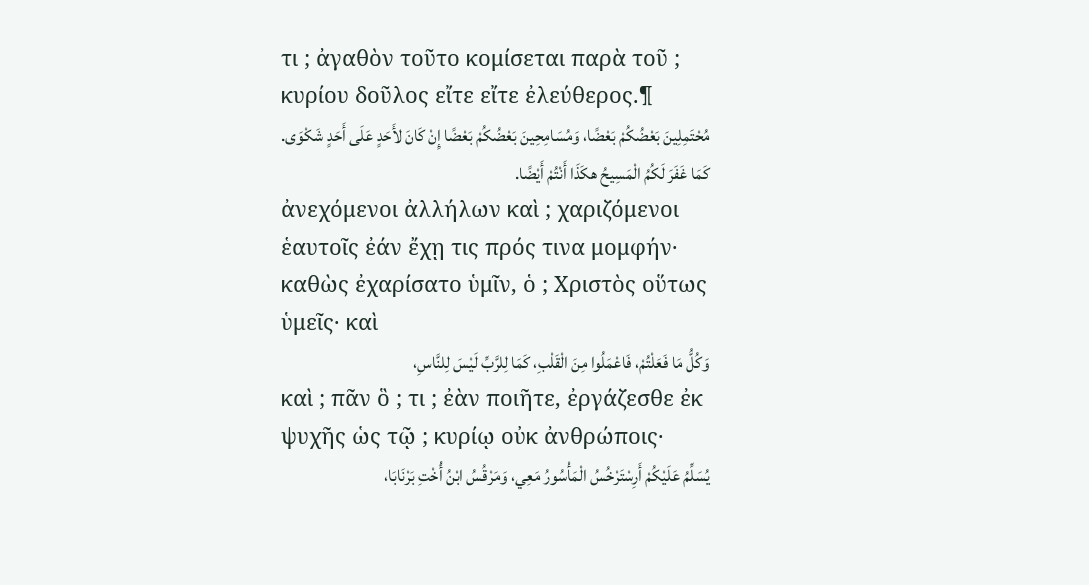τι ; ἀγαθὸν τοῦτο κομίσεται παρὰ τοῦ ; κυρίου δοῦλος εἴτε εἴτε ἐλεύθερος.¶
مُحْتَمِلِينَ بَعْضُكُمْ بَعْضًا، وَمُسَامِحِينَ بَعْضُكُمْ بَعْضًا إِنْ كَانَ لأَحَدٍ عَلَى أَحَدٍ شَكْوَى. كَمَا غَفَرَ لَكُمُ الْمَسِيحُ هكَذَا أَنْتُمْ أَيْضًا.
ἀνεχόμενοι ἀλλήλων καὶ ; χαριζόμενοι ἑαυτοῖς ἐάν ἔχῃ τις πρός τινα μομφήν· καθὼς ἐχαρίσατο ὑμῖν, ὁ ; Χριστὸς οὕτως ὑμεῖς· καὶ
وَكُلُّ مَا فَعَلْتُمْ، فَاعْمَلُوا مِنَ الْقَلْبِ، كَمَا لِلرَّبِّ لَيْسَ لِلنَّاسِ،
καὶ ; πᾶν ὃ ; τι ; ἐὰν ποιῆτε, ἐργάζεσθε ἐκ ψυχῆς ὡς τῷ ; κυρίῳ οὐκ ἀνθρώποις·
يُسَلِّمُ عَلَيْكُمْ أَرِسْتَرْخُسُ الْمَأْسُورُ مَعِي، وَمَرْقُسُ ابْنُ أُخْتِ بَرْنَابَا،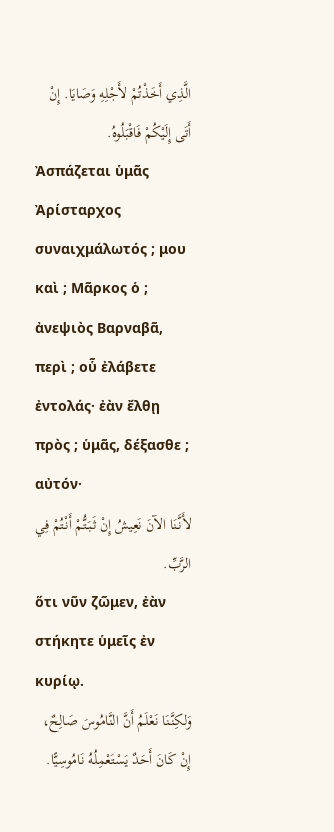الَّذِي أَخَذْتُمْ لأَجْلِهِ وَصَايَا. إِنْ أَتَى إِلَيْكُمْ فَاقْبَلُوهُ.
Ἀσπάζεται ὑμᾶς Ἀρίσταρχος συναιχμάλωτός ; μου καὶ ; Μᾶρκος ὁ ; ἀνεψιὸς Βαρναβᾶ, περὶ ; οὗ ἐλάβετε ἐντολάς· ἐὰν ἔλθῃ πρὸς ; ὑμᾶς, δέξασθε ; αὐτόν·
لأَنَّنَا الآنَ نَعِيشُ إِنْ ثَبَتُّمْ أَنْتُمْ فِي الرَّبِّ.
ὅτι νῦν ζῶμεν, ἐὰν στήκητε ὑμεῖς ἐν κυρίῳ.
وَلكِنَّنَا نَعْلَمُ أَنَّ النَّامُوسَ صَالِحٌ، إِنْ كَانَ أَحَدٌ يَسْتَعْمِلُهُ نَامُوسِيًّا.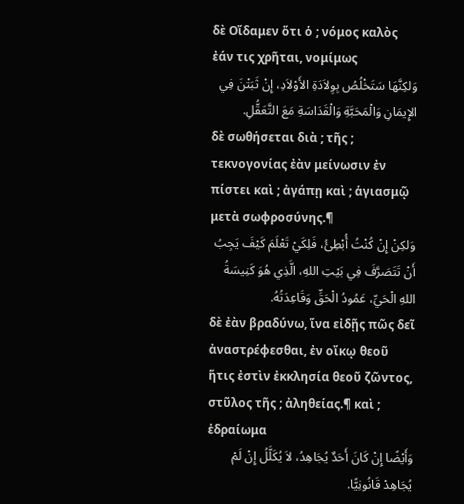δὲ Οἴδαμεν ὅτι ὁ ; νόμος καλὸς ἐάν τις χρῆται, νομίμως
وَلكِنَّهَا سَتَخْلُصُ بِوِلاَدَةِ الأَوْلاَدِ، إِنْ ثَبَتْنَ فِي الإِيمَانِ وَالْمَحَبَّةِ وَالْقَدَاسَةِ مَعَ التَّعَقُّلِ.
δὲ σωθήσεται διὰ ; τῆς ; τεκνογονίας ἐὰν μείνωσιν ἐν πίστει καὶ ; ἀγάπῃ καὶ ; ἁγιασμῷ μετὰ σωφροσύνης.¶
وَلكِنْ إِنْ كُنْتُ أُبْطِئُ، فَلِكَيْ تَعْلَمَ كَيْفَ يَجِبُ أَنْ تَتَصَرَّفَ فِي بَيْتِ اللهِ، الَّذِي هُوَ كَنِيسَةُ اللهِ الْحَيِّ، عَمُودُ الْحَقِّ وَقَاعِدَتُهُ.
δὲ ἐὰν βραδύνω, ἵνα εἰδῇς πῶς δεῖ ἀναστρέφεσθαι, ἐν οἴκῳ θεοῦ ἥτις ἐστὶν ἐκκλησία θεοῦ ζῶντος, στῦλος τῆς ; ἀληθείας.¶ καὶ ; ἑδραίωμα
وَأَيْضًا إِنْ كَانَ أَحَدٌ يُجَاهِدُ، لاَ يُكَلَّلُ إِنْ لَمْ يُجَاهِدْ قَانُونِيًّا.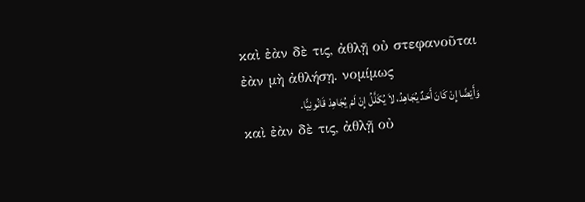καὶ ἐὰν δὲ τις, ἀθλῇ οὐ στεφανοῦται ἐὰν μὴ ἀθλήσῃ. νομίμως
وَأَيْضًا إِنْ كَانَ أَحَدٌ يُجَاهِدُ، لاَ يُكَلَّلُ إِنْ لَمْ يُجَاهِدْ قَانُونِيًّا.
καὶ ἐὰν δὲ τις, ἀθλῇ οὐ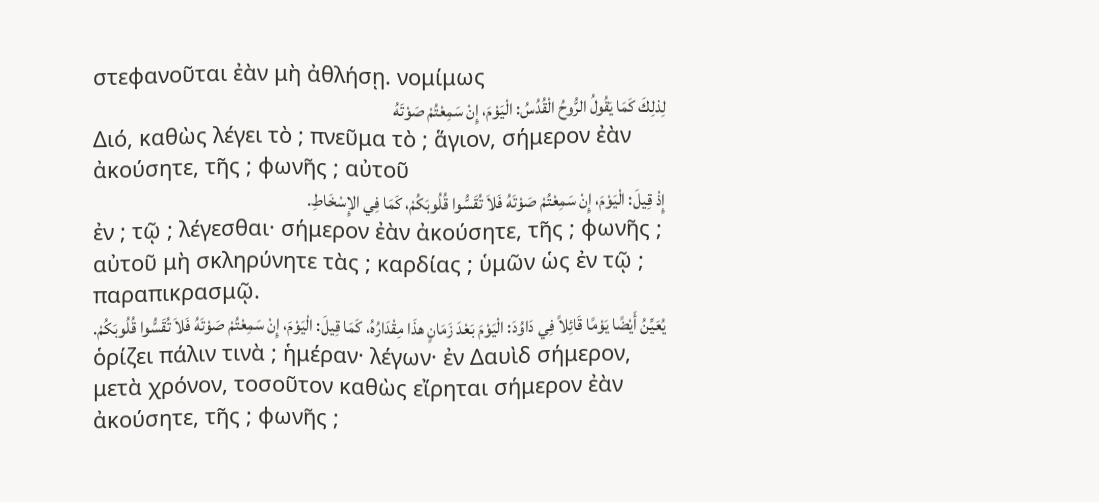στεφανοῦται ἐὰν μὴ ἀθλήσῃ. νομίμως
لِذلِكَ كَمَا يَقُولُ الرُّوحُ الْقُدُسُ: الْيَوْمَ، إِنْ سَمِعْتُمْ صَوْتَهُ
Διό, καθὼς λέγει τὸ ; πνεῦμα τὸ ; ἅγιον, σήμερον ἐὰν ἀκούσητε, τῆς ; φωνῆς ; αὐτοῦ
إِذْ قِيلَ: الْيَوْمَ، إِنْ سَمِعْتُمْ صَوْتَهُ فَلاَ تُقَسُّوا قُلُوبَكُمْ، كَمَا فِي الإِسْخَاطِ.
ἐν ; τῷ ; λέγεσθαι· σήμερον ἐὰν ἀκούσητε, τῆς ; φωνῆς ; αὐτοῦ μὴ σκληρύνητε τὰς ; καρδίας ; ὑμῶν ὡς ἐν τῷ ; παραπικρασμῷ.
يُعَيِّنُ أَيْضًا يَوْمًا قَائِلاً فِي دَاوُدَ: الْيَوْمَ بَعْدَ زَمَانٍ هذَا مِقْدَارُهُ، كَمَا قِيلَ: الْيَوْمَ، إِنْ سَمِعْتُمْ صَوْتَهُ فَلاَ تُقَسُّوا قُلُوبَكُمْ.
ὁρίζει πάλιν τινὰ ; ἡμέραν· λέγων· ἐν Δαυὶδ σήμερον, μετὰ χρόνον, τοσοῦτον καθὼς εἴρηται σήμερον ἐὰν ἀκούσητε, τῆς ; φωνῆς ;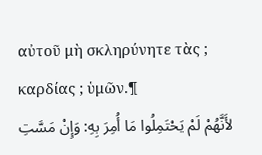αὐτοῦ μὴ σκληρύνητε τὰς ; καρδίας ; ὑμῶν.¶
لأَنَّهُمْ لَمْ يَحْتَمِلُوا مَا أُمِرَ بِهِ: وَإِنْ مَسَّتِ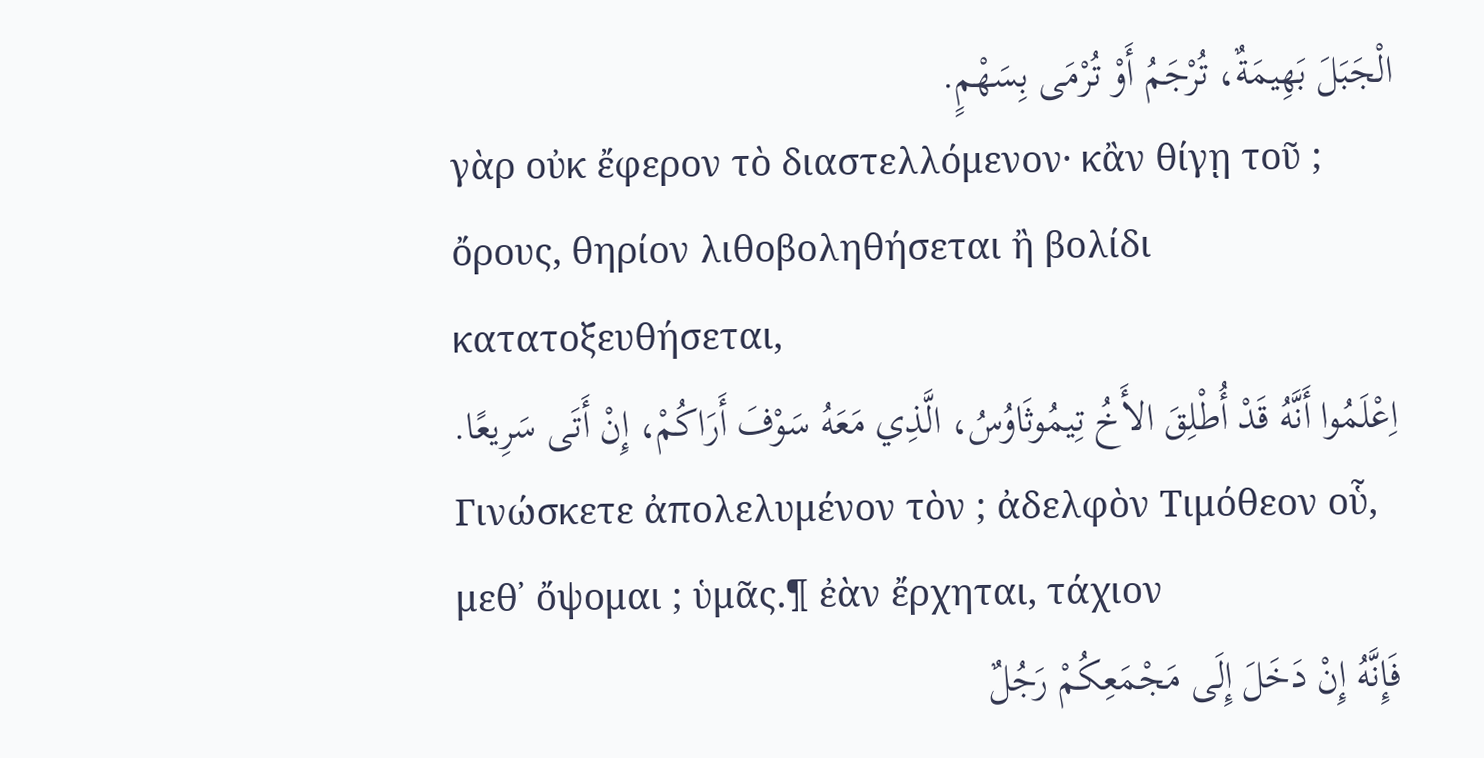الْجَبَلَ بَهِيمَةٌ، تُرْجَمُ أَوْ تُرْمَى بِسَهْمٍ.
γὰρ οὐκ ἔφερον τὸ διαστελλόμενον· κἂν θίγῃ τοῦ ; ὄρους, θηρίον λιθοβοληθήσεται ἢ βολίδι κατατοξευθήσεται,
اِعْلَمُوا أَنَّهُ قَدْ أُطْلِقَ الأَخُ تِيمُوثَاوُسُ، الَّذِي مَعَهُ سَوْفَ أَرَاكُمْ، إِنْ أَتَى سَرِيعًا.
Γινώσκετε ἀπολελυμένον τὸν ; ἀδελφὸν Τιμόθεον οὗ, μεθ᾽ ὄψομαι ; ὑμᾶς.¶ ἐὰν ἔρχηται, τάχιον
فَإِنَّهُ إِنْ دَخَلَ إِلَى مَجْمَعِكُمْ رَجُلٌ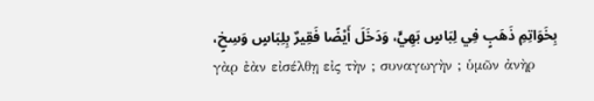بِخَوَاتِمِ ذَهَبٍ فِي لِبَاسٍ بَهِيٍّ، وَدَخَلَ أَيْضًا فَقِيرٌ بِلِبَاسٍ وَسِخٍ،
γὰρ ἐὰν εἰσέλθῃ εἰς τὴν ; συναγωγὴν ; ὑμῶν ἀνὴρ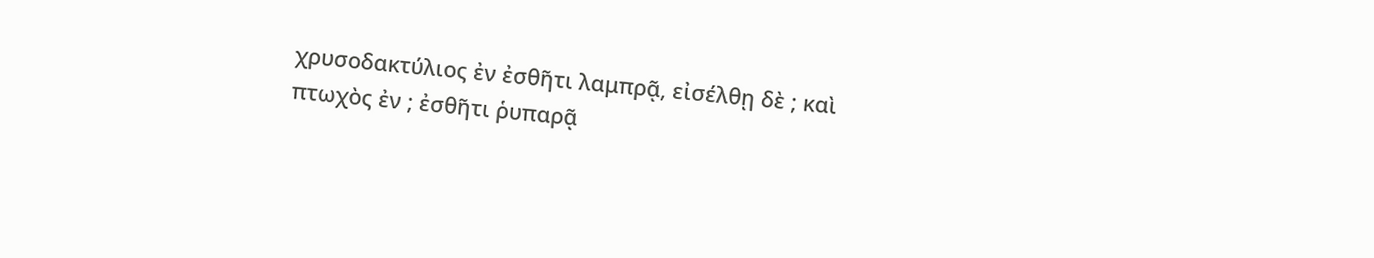χρυσοδακτύλιος ἐν ἐσθῆτι λαμπρᾷ, εἰσέλθῃ δὲ ; καὶ πτωχὸς ἐν ; ἐσθῆτι ῥυπαρᾷ